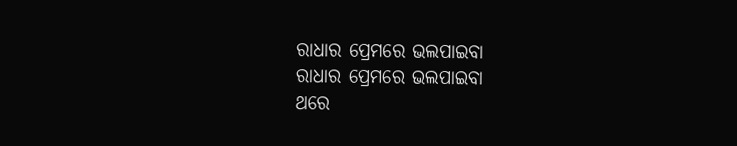ରାଧାର ପ୍ରେମରେ ଭଲପାଇବା
ରାଧାର ପ୍ରେମରେ ଭଲପାଇବା
ଥରେ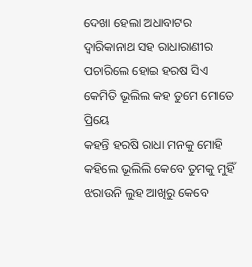ଦେଖା ହେଲା ଅଧାବାଟର
ଦ୍ବାରିକାନାଥ ସହ ରାଧାରାଣୀର
ପଚାରିଲେ ହୋଇ ହରଷ ସିଏ
କେମିତି ଭୂଲିଲ କହ ତୁମେ ମୋତେ ପ୍ରିୟେ
କହନ୍ତି ହରଷି ରାଧା ମନକୁ ମୋହି
କହିଲେ ଭୂଲିଲି କେବେ ତୁମକୁ ମୁହିଁ
ଝରାଉନି ଲୁହ ଆଖିରୁ କେବେ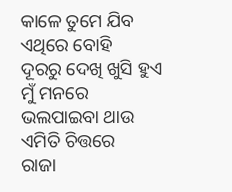କାଳେ ତୁମେ ଯିବ ଏଥିରେ ବୋହି
ଦୂରରୁ ଦେଖି ଖୁସି ହୁଏ ମୁଁ ମନରେ
ଭଲପାଇବା ଥାଉ ଏମିତି ଚିତ୍ତରେ
ରାଜା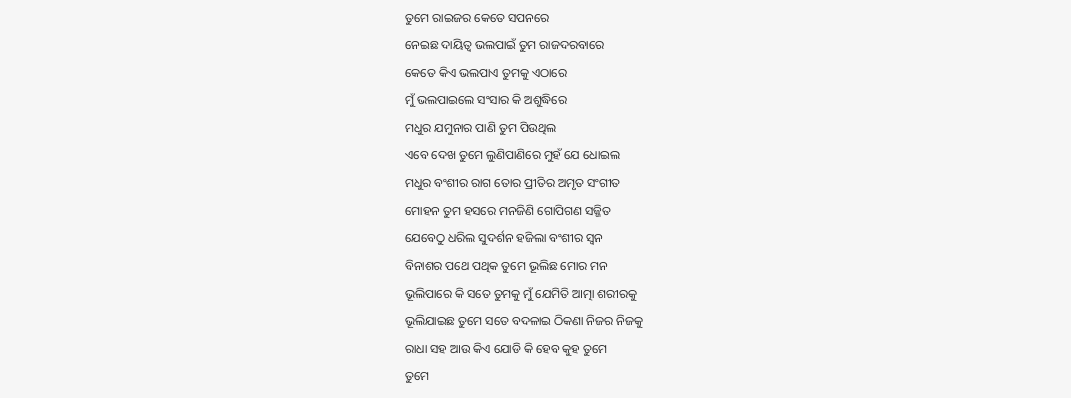ତୁମେ ରାଇଜର କେତେ ସପନରେ
ନେଇଛ ଦାୟିତ୍ବ ଭଲପାଇଁ ତୁମ ରାଜଦରବାରେ
କେତେ କିଏ ଭଲପାଏ ତୁମକୁ ଏଠାରେ
ମୁଁ ଭଲପାଇଲେ ସଂସାର କି ଅଶୁଦ୍ଧିରେ
ମଧୁର ଯମୁନାର ପାଣି ତୁମ ପିଉଥିଲ
ଏବେ ଦେଖ ତୁମେ ଲୁଣିପାଣିରେ ମୁହଁ ଯେ ଧୋଇଲ
ମଧୁର ବଂଶୀର ରାଗ ତୋର ପ୍ରୀତିର ଅମୃତ ସଂଗୀତ
ମୋହନ ତୁମ ହସରେ ମନଜିଣି ଗୋପିଗଣ ସଜ୍ଜିତ
ଯେବେଠୁ ଧରିଲ ସୁଦର୍ଶନ ହଜିଲା ବଂଶୀର ସ୍ଵନ
ବିନାଶର ପଥେ ପଥିକ ତୁମେ ଭୂଲିଛ ମୋର ମନ
ଭୂଲିପାରେ କି ସତେ ତୁମକୁ ମୁଁ ଯେମିତି ଆତ୍ମା ଶରୀରକୁ
ଭୂଲିଯାଇଛ ତୁମେ ସତେ ବଦଳାଇ ଠିକଣା ନିଜର ନିଜକୁ
ରାଧା ସହ ଆଉ କିଏ ଯୋଡି କି ହେବ କୁହ ତୁମେ
ତୁମେ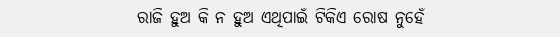ରାଜି ହୁଅ କି ନ ହୁଅ ଏଥିପାଇଁ ଟିକିଏ ରୋଷ ନୁହେଁ